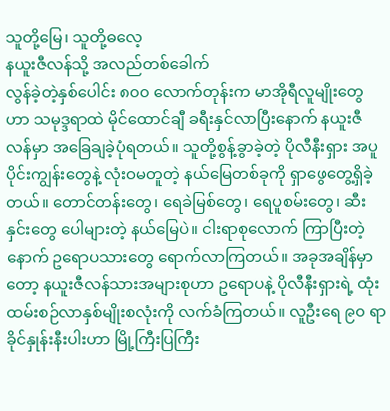သူတို့မြေ၊ သူတို့ဓလေ့
နယူးဇီလန်သို့ အလည်တစ်ခေါက်
လွန်ခဲ့တဲ့နှစ်ပေါင်း ၈၀၀ လောက်တုန်းက မာအိုရီလူမျိုးတွေဟာ သမုဒ္ဒရာထဲ မိုင်ထောင်ချီ ခရီးနှင်လာပြီးနောက် နယူးဇီလန်မှာ အခြေချခဲ့ပုံရတယ်။ သူတို့စွန့်ခွာခဲ့တဲ့ ပိုလီနီးရှား အပူပိုင်းကျွန်းတွေနဲ့ လုံးဝမတူတဲ့ နယ်မြေတစ်ခုကို ရှာဖွေတွေ့ရှိခဲ့တယ်။ တောင်တန်းတွေ၊ ရေခဲမြစ်တွေ၊ ရေပူစမ်းတွေ၊ ဆီးနှင်းတွေ ပေါများတဲ့ နယ်မြေပဲ။ ငါးရာစုလောက် ကြာပြီးတဲ့နောက် ဥရောပသားတွေ ရောက်လာကြတယ်။ အခုအချိန်မှာတော့ နယူးဇီလန်သားအများစုဟာ ဥရောပနဲ့ ပိုလီနီးရှားရဲ့ ထုံးထမ်းစဉ်လာနှစ်မျိုးစလုံးကို လက်ခံကြတယ်။ လူဦးရေ ၉၀ ရာခိုင်နှုန်းနီးပါးဟာ မြို့ကြီးပြကြီး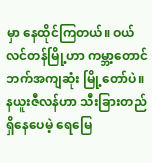မှာ နေထိုင်ကြတယ်။ ဝယ်လင်တန်မြို့ဟာ ကမ္ဘာ့တောင်ဘက်အကျဆုံး မြို့တော်ပဲ။
နယူးဇီလန်ဟာ သီးခြားတည်ရှိနေပေမဲ့ ရေမြေ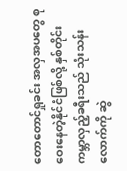တောတောင်ရှုခင်း အလှအပတွေ စုဝေးနေတဲ့နိုင်ငံဖြစ်လို့ နှစ်တိုင်း ကမ္ဘာလှည့်ခရီးသည် သုံးသန်းလောက်ကို ဆွဲ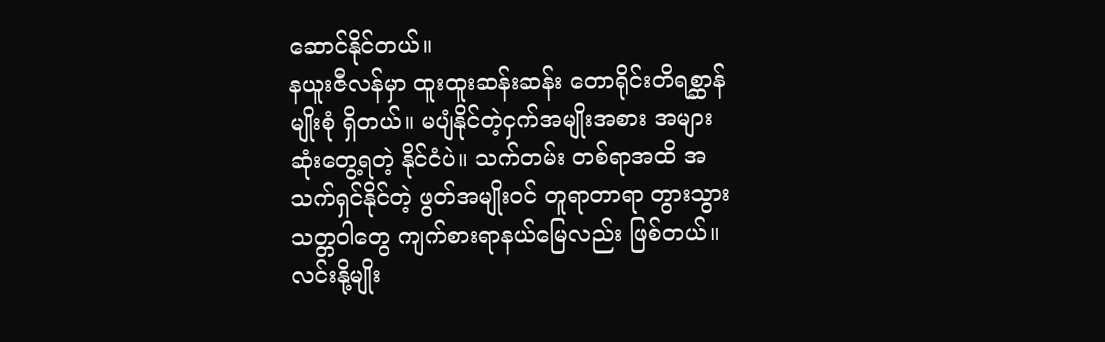ဆောင်နိုင်တယ်။
နယူးဇီလန်မှာ ထူးထူးဆန်းဆန်း တောရိုင်းတိရစ္ဆာန်မျိုးစုံ ရှိတယ်။ မပျံနိုင်တဲ့ငှက်အမျိုးအစား အများဆုံးတွေ့ရတဲ့ နိုင်ငံပဲ။ သက်တမ်း တစ်ရာအထိ အသက်ရှင်နိုင်တဲ့ ဖွတ်အမျိုးဝင် တူရာတာရာ တွားသွားသတ္တဝါတွေ ကျက်စားရာနယ်မြေလည်း ဖြစ်တယ်။ လင်းနို့မျိုး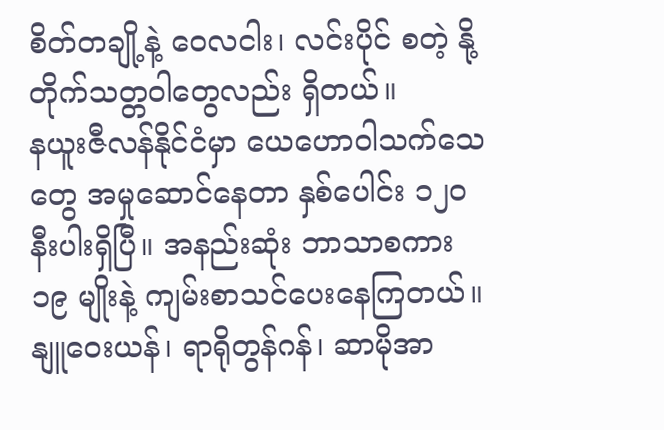စိတ်တချို့နဲ့ ဝေလငါး၊ လင်းပိုင် စတဲ့ နို့တိုက်သတ္တဝါတွေလည်း ရှိတယ်။
နယူးဇီလန်နိုင်ငံမှာ ယေဟောဝါသက်သေတွေ အမှုဆောင်နေတာ နှစ်ပေါင်း ၁၂၀ နီးပါးရှိပြီ။ အနည်းဆုံး ဘာသာစကား ၁၉ မျိုးနဲ့ ကျမ်းစာသင်ပေးနေကြတယ်။ နျူဝေးယန်၊ ရာရိုတွန်ဂန်၊ ဆာမိုအာ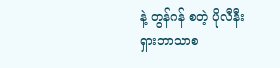နဲ့ တွန်ဂန် စတဲ့ ပိုလီနီးရှားဘာသာစ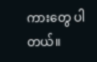ကားတွေ ပါတယ်။